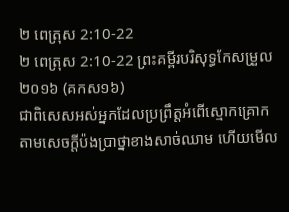២ ពេត្រុស 2:10-22
២ ពេត្រុស 2:10-22 ព្រះគម្ពីរបរិសុទ្ធកែសម្រួល ២០១៦ (គកស១៦)
ជាពិសេសអស់អ្នកដែលប្រព្រឹត្តអំពើស្មោកគ្រោក តាមសេចក្ដីប៉ងប្រាថ្នាខាងសាច់ឈាម ហើយមើល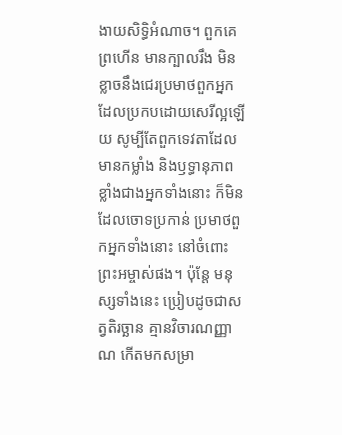ងាយសិទ្ធិអំណាច។ ពួកគេព្រហើន មានក្បាលរឹង មិនខ្លាចនឹងជេរប្រមាថពួកអ្នកដែលប្រកបដោយសេរីល្អឡើយ សូម្បីតែពួកទេវតាដែលមានកម្លាំង និងឫទ្ធានុភាពខ្លាំងជាងអ្នកទាំងនោះ ក៏មិនដែលចោទប្រកាន់ ប្រមាថពួកអ្នកទាំងនោះ នៅចំពោះព្រះអម្ចាស់ផង។ ប៉ុន្តែ មនុស្សទាំងនេះ ប្រៀបដូចជាសត្វតិរច្ឆាន គ្មានវិចារណញ្ញាណ កើតមកសម្រា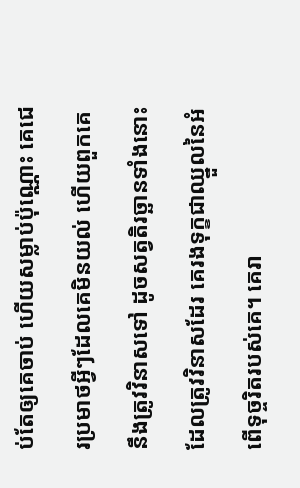ប់តែឲ្យគេចាប់ ហើយសម្លាប់ប៉ុណ្ណោះ គេជេរប្រមាថអ្វីៗដែលគេមិនយល់ ហើយពួកគេនឹងត្រូវវិនាសទៅ ដូចសត្វតិរច្ឆានទាំងនោះដែលត្រូវវិនាសដែរ គេរងទុក្ខជាឈ្នួលនៃអំពើទុច្ចរិតរបស់គេ។ គេរា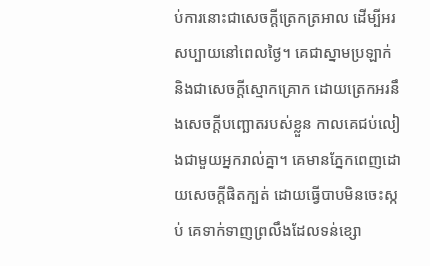ប់ការនោះជាសេចក្ដីត្រេកត្រអាល ដើម្បីអរសប្បាយនៅពេលថ្ងៃ។ គេជាស្នាមប្រឡាក់ និងជាសេចក្ដីស្មោកគ្រោក ដោយត្រេកអរនឹងសេចក្ដីបញ្ឆោតរបស់ខ្លួន កាលគេជប់លៀងជាមួយអ្នករាល់គ្នា។ គេមានភ្នែកពេញដោយសេចក្តីផិតក្បត់ ដោយធ្វើបាបមិនចេះស្កប់ គេទាក់ទាញព្រលឹងដែលទន់ខ្សោ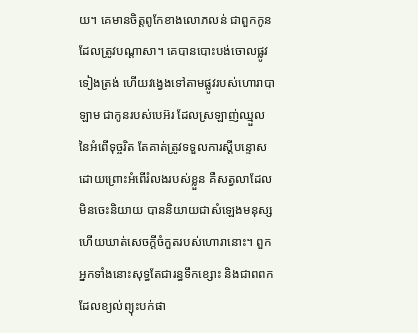យ។ គេមានចិត្តពូកែខាងលោភលន់ ជាពួកកូនដែលត្រូវបណ្ដាសា។ គេបានបោះបង់ចោលផ្លូវទៀងត្រង់ ហើយវង្វេងទៅតាមផ្លូវរបស់ហោរាបាឡាម ជាកូនរបស់បេអ៊រ ដែលស្រឡាញ់ឈ្មួលនៃអំពើទុច្ចរិត តែគាត់ត្រូវទទួលការស្ដីបន្ទោស ដោយព្រោះអំពើរំលងរបស់ខ្លួន គឺសត្វលាដែលមិនចេះនិយាយ បាននិយាយជាសំឡេងមនុស្ស ហើយឃាត់សេចក្ដីចំកួតរបស់ហោរានោះ។ ពួកអ្នកទាំងនោះសុទ្ធតែជារន្ធទឹកខ្សោះ និងជាពពកដែលខ្យល់ព្យុះបក់ផា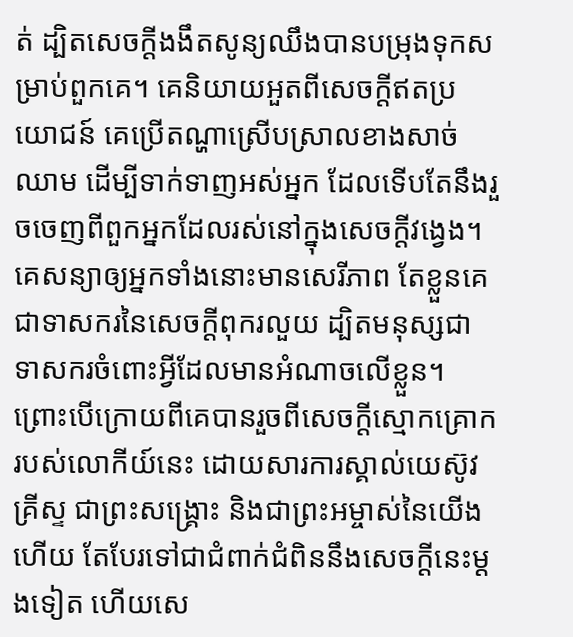ត់ ដ្បិតសេចក្ដីងងឹតសូន្យឈឹងបានបម្រុងទុកសម្រាប់ពួកគេ។ គេនិយាយអួតពីសេចក្ដីឥតប្រយោជន៍ គេប្រើតណ្ហាស្រើបស្រាលខាងសាច់ឈាម ដើម្បីទាក់ទាញអស់អ្នក ដែលទើបតែនឹងរួចចេញពីពួកអ្នកដែលរស់នៅក្នុងសេចក្ដីវង្វេង។ គេសន្យាឲ្យអ្នកទាំងនោះមានសេរីភាព តែខ្លួនគេជាទាសករនៃសេចក្ដីពុករលួយ ដ្បិតមនុស្សជាទាសករចំពោះអ្វីដែលមានអំណាចលើខ្លួន។ ព្រោះបើក្រោយពីគេបានរួចពីសេចក្ដីស្មោកគ្រោករបស់លោកីយ៍នេះ ដោយសារការស្គាល់យេស៊ូវគ្រីស្ទ ជាព្រះសង្គ្រោះ និងជាព្រះអម្ចាស់នៃយើងហើយ តែបែរទៅជាជំពាក់ជំពិននឹងសេចក្ដីនេះម្ដងទៀត ហើយសេ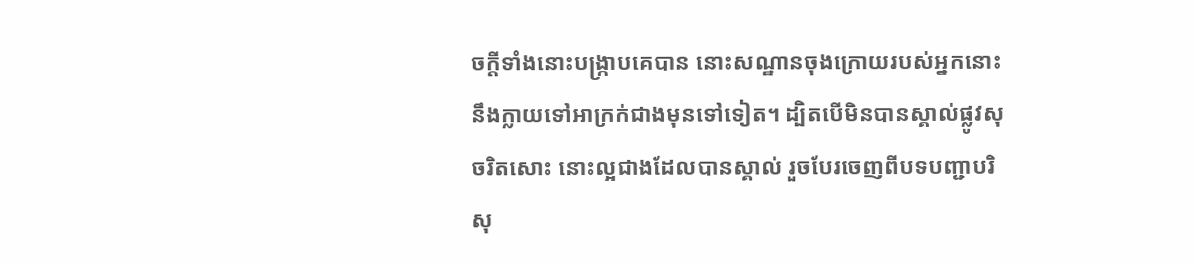ចក្ដីទាំងនោះបង្រ្កាបគេបាន នោះសណ្ឋានចុងក្រោយរបស់អ្នកនោះ នឹងក្លាយទៅអាក្រក់ជាងមុនទៅទៀត។ ដ្បិតបើមិនបានស្គាល់ផ្លូវសុចរិតសោះ នោះល្អជាងដែលបានស្គាល់ រួចបែរចេញពីបទបញ្ជាបរិសុ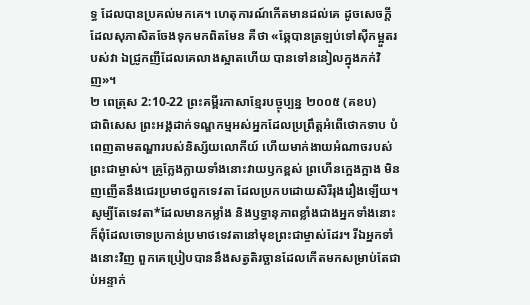ទ្ធ ដែលបានប្រគល់មកគេ។ ហេតុការណ៍កើតមានដល់គេ ដូចសេចក្ដីដែលសុភាសិតចែងទុកមកពិតមែន គឺថា «ឆ្កែបានត្រឡប់ទៅស៊ីកម្អួតរបស់វា ឯជ្រូកញីដែលគេលាងស្អាតហើយ បានទៅននៀលក្នុងភក់វិញ»។
២ ពេត្រុស 2:10-22 ព្រះគម្ពីរភាសាខ្មែរបច្ចុប្បន្ន ២០០៥ (គខប)
ជាពិសេស ព្រះអង្គដាក់ទណ្ឌកម្មអស់អ្នកដែលប្រព្រឹត្តអំពើថោកទាប បំពេញតាមតណ្ហារបស់និស្ស័យលោកីយ៍ ហើយមាក់ងាយអំណាចរបស់ព្រះជាម្ចាស់។ គ្រូក្លែងក្លាយទាំងនោះវាយឫកខ្ពស់ ព្រហើនក្អេងក្អាង មិនញញើតនឹងជេរប្រមាថពួកទេវតា ដែលប្រកបដោយសិរីរុងរឿងឡើយ។ សូម្បីតែទេវតា*ដែលមានកម្លាំង និងឫទ្ធានុភាពខ្លាំងជាងអ្នកទាំងនោះ ក៏ពុំដែលចោទប្រកាន់ប្រមាថទេវតានៅមុខព្រះជាម្ចាស់ដែរ។ រីឯអ្នកទាំងនោះវិញ ពួកគេប្រៀបបាននឹងសត្វតិរច្ឆានដែលកើតមកសម្រាប់តែជាប់អន្ទាក់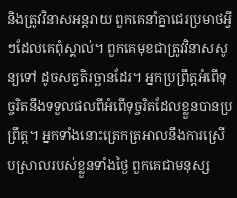និងត្រូវវិនាសអន្តរាយ ពួកគេនាំគ្នាជេរប្រមាថអ្វីៗដែលគេពុំស្គាល់។ ពួកគេមុខជាត្រូវវិនាសសូន្យទៅ ដូចសត្វតិរច្ឆានដែរ។ អ្នកប្រព្រឹត្តអំពើទុច្ចរិតនឹងទទួលផលពីអំពើទុច្ចរិតដែលខ្លួនបានប្រព្រឹត្ត។ អ្នកទាំងនោះត្រេកត្រអាលនឹងការស្រើបស្រាលរបស់ខ្លួនទាំងថ្ងៃ ពួកគេជាមនុស្ស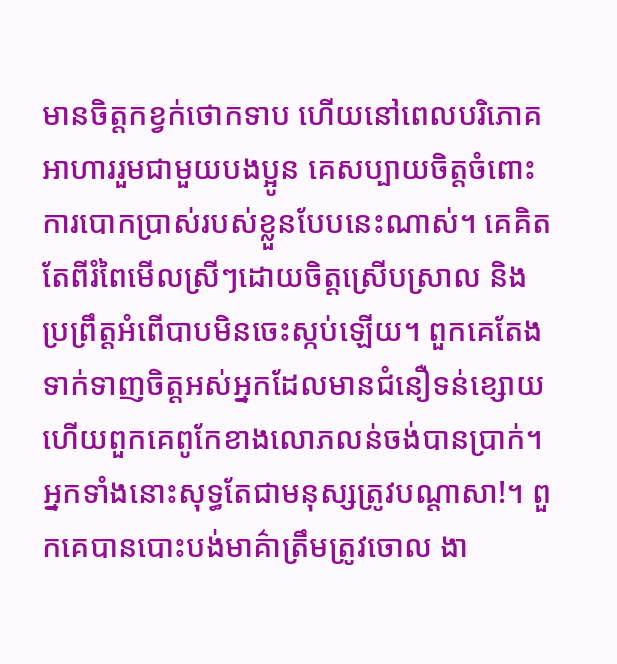មានចិត្តកខ្វក់ថោកទាប ហើយនៅពេលបរិភោគអាហាររួមជាមួយបងប្អូន គេសប្បាយចិត្តចំពោះការបោកប្រាស់របស់ខ្លួនបែបនេះណាស់។ គេគិតតែពីរំពៃមើលស្រីៗដោយចិត្តស្រើបស្រាល និងប្រព្រឹត្តអំពើបាបមិនចេះស្កប់ឡើយ។ ពួកគេតែងទាក់ទាញចិត្តអស់អ្នកដែលមានជំនឿទន់ខ្សោយ ហើយពួកគេពូកែខាងលោភលន់ចង់បានប្រាក់។ អ្នកទាំងនោះសុទ្ធតែជាមនុស្សត្រូវបណ្ដាសា!។ ពួកគេបានបោះបង់មាគ៌ាត្រឹមត្រូវចោល ងា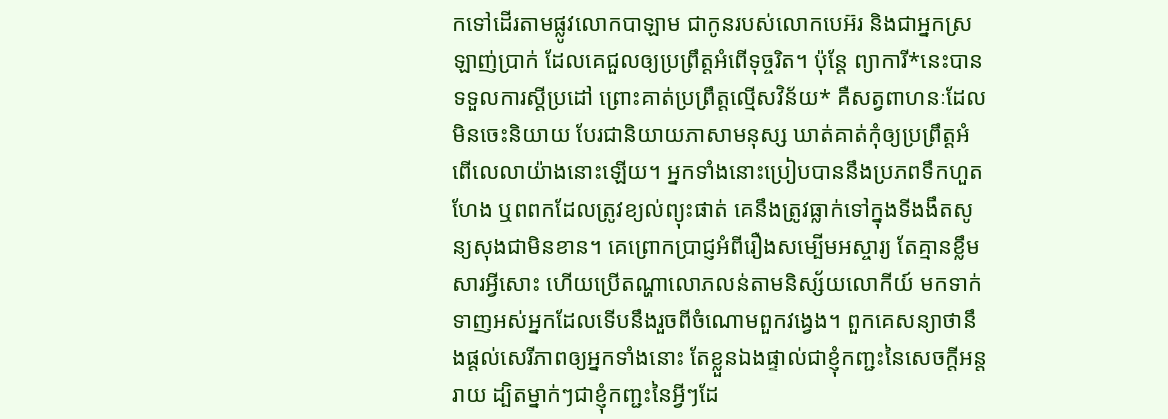កទៅដើរតាមផ្លូវលោកបាឡាម ជាកូនរបស់លោកបេអ៊រ និងជាអ្នកស្រឡាញ់ប្រាក់ ដែលគេជួលឲ្យប្រព្រឹត្តអំពើទុច្ចរិត។ ប៉ុន្តែ ព្យាការី*នេះបានទទួលការស្ដីប្រដៅ ព្រោះគាត់ប្រព្រឹត្តល្មើសវិន័យ* គឺសត្វពាហនៈដែលមិនចេះនិយាយ បែរជានិយាយភាសាមនុស្ស ឃាត់គាត់កុំឲ្យប្រព្រឹត្តអំពើលេលាយ៉ាងនោះឡើយ។ អ្នកទាំងនោះប្រៀបបាននឹងប្រភពទឹកហួតហែង ឬពពកដែលត្រូវខ្យល់ព្យុះផាត់ គេនឹងត្រូវធ្លាក់ទៅក្នុងទីងងឹតសូន្យសុងជាមិនខាន។ គេព្រោកប្រាជ្ញអំពីរឿងសម្បើមអស្ចារ្យ តែគ្មានខ្លឹមសារអ្វីសោះ ហើយប្រើតណ្ហាលោភលន់តាមនិស្ស័យលោកីយ៍ មកទាក់ទាញអស់អ្នកដែលទើបនឹងរួចពីចំណោមពួកវង្វេង។ ពួកគេសន្យាថានឹងផ្ដល់សេរីភាពឲ្យអ្នកទាំងនោះ តែខ្លួនឯងផ្ទាល់ជាខ្ញុំកញ្ជះនៃសេចក្ដីអន្តរាយ ដ្បិតម្នាក់ៗជាខ្ញុំកញ្ជះនៃអ្វីៗដែ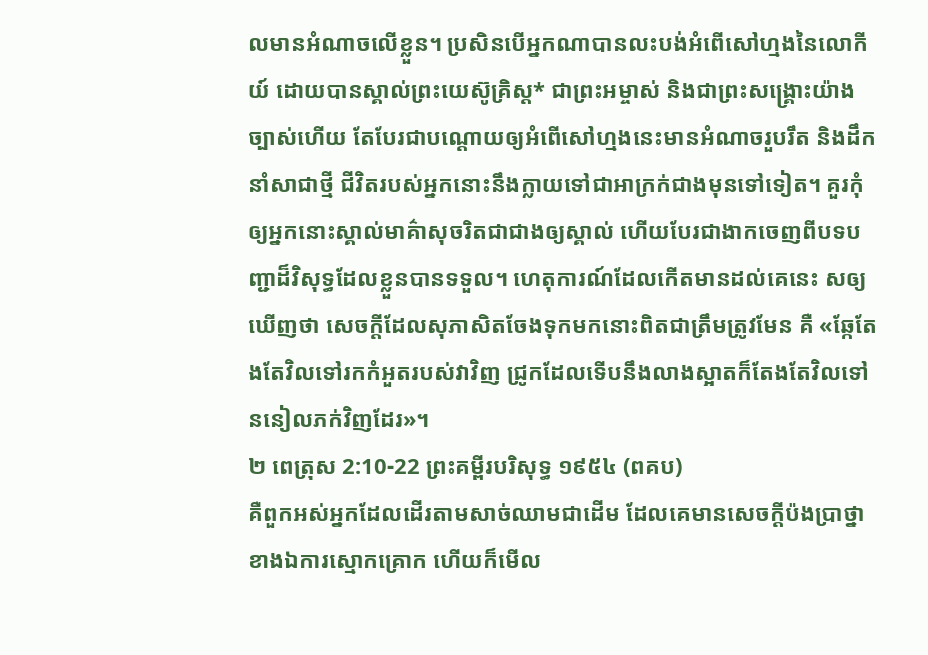លមានអំណាចលើខ្លួន។ ប្រសិនបើអ្នកណាបានលះបង់អំពើសៅហ្មងនៃលោកីយ៍ ដោយបានស្គាល់ព្រះយេស៊ូគ្រិស្ត* ជាព្រះអម្ចាស់ និងជាព្រះសង្គ្រោះយ៉ាងច្បាស់ហើយ តែបែរជាបណ្ដោយឲ្យអំពើសៅហ្មងនេះមានអំណាចរួបរឹត និងដឹកនាំសាជាថ្មី ជីវិតរបស់អ្នកនោះនឹងក្លាយទៅជាអាក្រក់ជាងមុនទៅទៀត។ គួរកុំឲ្យអ្នកនោះស្គាល់មាគ៌ាសុចរិតជាជាងឲ្យស្គាល់ ហើយបែរជាងាកចេញពីបទបញ្ជាដ៏វិសុទ្ធដែលខ្លួនបានទទួល។ ហេតុការណ៍ដែលកើតមានដល់គេនេះ សឲ្យឃើញថា សេចក្ដីដែលសុភាសិតចែងទុកមកនោះពិតជាត្រឹមត្រូវមែន គឺ «ឆ្កែតែងតែវិលទៅរកកំអួតរបស់វាវិញ ជ្រូកដែលទើបនឹងលាងស្អាតក៏តែងតែវិលទៅននៀលភក់វិញដែរ»។
២ ពេត្រុស 2:10-22 ព្រះគម្ពីរបរិសុទ្ធ ១៩៥៤ (ពគប)
គឺពួកអស់អ្នកដែលដើរតាមសាច់ឈាមជាដើម ដែលគេមានសេចក្ដីប៉ងប្រាថ្នាខាងឯការស្មោកគ្រោក ហើយក៏មើល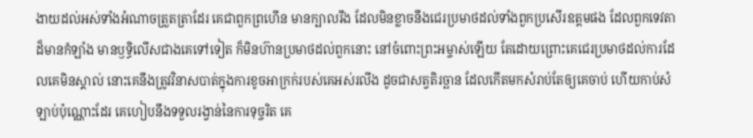ងាយដល់អស់ទាំងអំណាចត្រួតត្រាដែរ គេជាពួកព្រហើន មានក្បាលរឹង ដែលមិនខ្លាចនឹងជេរប្រមាថដល់ទាំងពួកប្រសើរឧត្តមផង ដែលពួកទេវតាដ៏មានកំឡាំង មានឫទ្ធិលើសជាងគេទៅទៀត ក៏មិនហ៊ានប្រមាថដល់ពួកនោះ នៅចំពោះព្រះអម្ចាស់ឡើយ តែដោយព្រោះគេជេរប្រមាថដល់ការដែលគេមិនស្គាល់ នោះគេនឹងត្រូវវិនាសបាត់ក្នុងការខូចអាក្រក់របស់គេអស់រលីង ដូចជាសត្វតិរច្ឆាន ដែលកើតមកសំរាប់តែឲ្យគេចាប់ ហើយកាប់សំឡាប់ប៉ុណ្ណោះដែរ គេហៀបនឹងទទួលរង្វាន់នៃការទុច្ចរិត គេ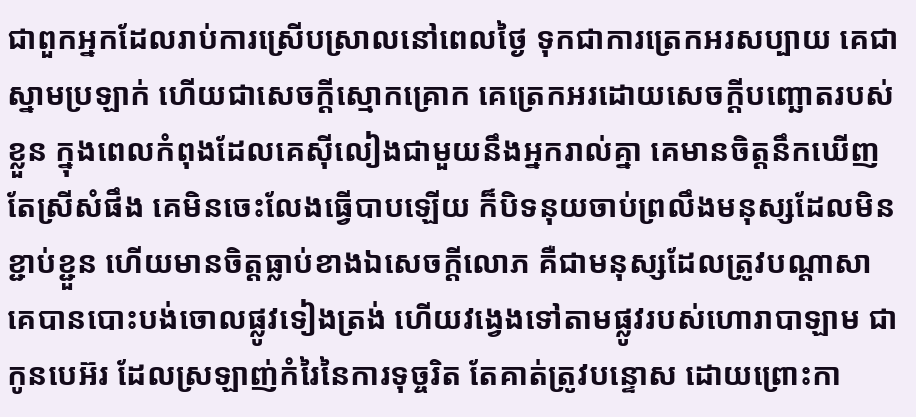ជាពួកអ្នកដែលរាប់ការស្រើបស្រាលនៅពេលថ្ងៃ ទុកជាការត្រេកអរសប្បាយ គេជាស្នាមប្រឡាក់ ហើយជាសេចក្ដីស្មោកគ្រោក គេត្រេកអរដោយសេចក្ដីបញ្ឆោតរបស់ខ្លួន ក្នុងពេលកំពុងដែលគេស៊ីលៀងជាមួយនឹងអ្នករាល់គ្នា គេមានចិត្តនឹកឃើញតែស្រីសំផឹង គេមិនចេះលែងធ្វើបាបឡើយ ក៏បិទនុយចាប់ព្រលឹងមនុស្សដែលមិនខ្ជាប់ខ្ជួន ហើយមានចិត្តធ្លាប់ខាងឯសេចក្ដីលោភ គឺជាមនុស្សដែលត្រូវបណ្តាសា គេបានបោះបង់ចោលផ្លូវទៀងត្រង់ ហើយវង្វេងទៅតាមផ្លូវរបស់ហោរាបាឡាម ជាកូនបេអ៊រ ដែលស្រឡាញ់កំរៃនៃការទុច្ចរិត តែគាត់ត្រូវបន្ទោស ដោយព្រោះកា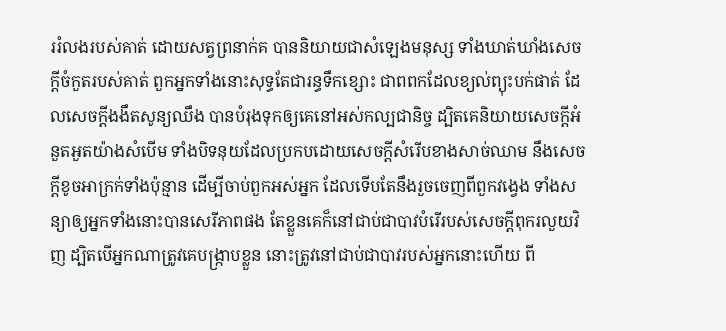ររំលងរបស់គាត់ ដោយសត្វព្រនាក់គ បាននិយាយជាសំឡេងមនុស្ស ទាំងឃាត់ឃាំងសេចក្ដីចំកួតរបស់គាត់ ពួកអ្នកទាំងនោះសុទ្ធតែជារន្ធទឹកខ្សោះ ជាពពកដែលខ្យល់ព្យុះបក់ផាត់ ដែលសេចក្ដីងងឹតសូន្យឈឹង បានបំរុងទុកឲ្យគេនៅអស់កល្បជានិច្ច ដ្បិតគេនិយាយសេចក្ដីអំនួតអួតយ៉ាងសំបើម ទាំងបិទនុយដែលប្រកបដោយសេចក្ដីសំរើបខាងសាច់ឈាម នឹងសេចក្ដីខូចអាក្រក់ទាំងប៉ុន្មាន ដើម្បីចាប់ពួកអស់អ្នក ដែលទើបតែនឹងរួចចេញពីពួកវង្វេង ទាំងសន្យាឲ្យអ្នកទាំងនោះបានសេរីភាពផង តែខ្លួនគេក៏នៅជាប់ជាបាវបំរើរបស់សេចក្ដីពុករលួយវិញ ដ្បិតបើអ្នកណាត្រូវគេបង្ក្រាបខ្លួន នោះត្រូវនៅជាប់ជាបាវរបស់អ្នកនោះហើយ ពី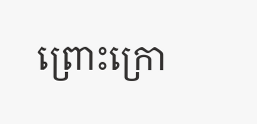ព្រោះក្រោ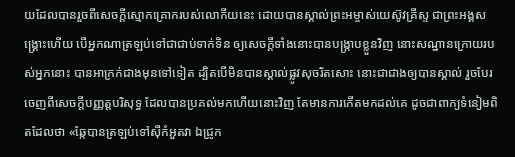យដែលបានរួចពីសេចក្ដីស្មោកគ្រោករបស់លោកីយនេះ ដោយបានស្គាល់ព្រះអម្ចាស់យេស៊ូវគ្រីស្ទ ជាព្រះអង្គសង្គ្រោះហើយ បើអ្នកណាត្រឡប់ទៅជាជាប់ទាក់ទិន ឲ្យសេចក្ដីទាំងនោះបានបង្រ្កាបខ្លួនវិញ នោះសណ្ឋានក្រោយរបស់អ្នកនោះ បានអាក្រក់ជាងមុនទៅទៀត ដ្បិតបើមិនបានស្គាល់ផ្លូវសុចរិតសោះ នោះជាជាងឲ្យបានស្គាល់ រួចបែរចេញពីសេចក្ដីបញ្ញត្តបរិសុទ្ធ ដែលបានប្រគល់មកហើយនោះវិញ តែមានការកើតមកដល់គេ ដូចជាពាក្យទំនៀមពិតដែលថា «ឆ្កែបានត្រឡប់ទៅស៊ីកំអួតវា ឯជ្រូក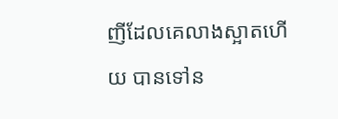ញីដែលគេលាងស្អាតហើយ បានទៅន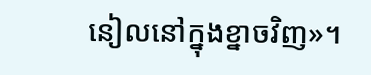នៀលនៅក្នុងខ្នាចវិញ»។